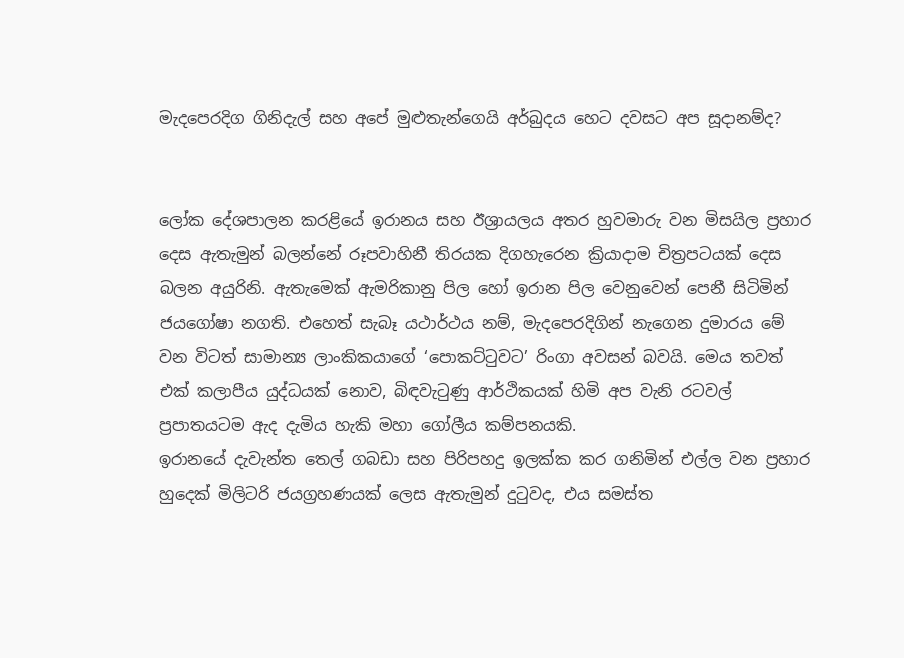මැදපෙරදිග ගිනිදැල් සහ අපේ මුළුතැන්ගෙයි අර්බුදය හෙට දවසට අප සූදානම්ද?


ලෝක දේශපාලන කරළියේ ඉරානය සහ ඊශ්‍රායලය අතර හුවමාරු වන මිසයිල ප්‍රහාර දෙස ඇතැමුන් බලන්නේ රූපවාහිනී තිරයක දිගහැරෙන ක්‍රියාදාම චිත්‍රපටයක් දෙස බලන අයුරිනි. ඇතැමෙක් ඇමරිකානු පිල හෝ ඉරාන පිල වෙනුවෙන් පෙනී සිටිමින් ජයගෝෂා නගති. එහෙත් සැබෑ යථාර්ථය නම්, මැදපෙරදිගින් නැගෙන දුමාරය මේ වන විටත් සාමාන්‍ය ලාංකිකයාගේ ‘පොකට්ටුවට’ රිංගා අවසන් බවයි. මෙය තවත් එක් කලාපීය යුද්ධයක් නොව, බිඳවැටුණු ආර්ථිකයක් හිමි අප වැනි රටවල් ප්‍රපාතයටම ඇද දැමිය හැකි මහා ගෝලීය කම්පනයකි.
ඉරානයේ දැවැන්ත තෙල් ගබඩා සහ පිරිපහදු ඉලක්ක කර ගනිමින් එල්ල වන ප්‍රහාර හුදෙක් මිලිටරි ජයග්‍රහණයක් ලෙස ඇතැමුන් දුටුවද, එය සමස්ත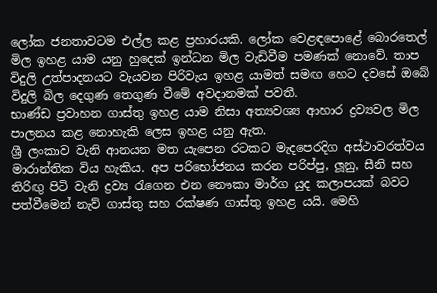ලෝක ජනතාවටම එල්ල කළ ප්‍රහාරයකි. ලෝක වෙළඳපොළේ බොරතෙල් මිල ඉහළ යාම යනු හුදෙක් ඉන්ධන මිල වැඩිවීම පමණක් නොවේ. තාප විදුලි උත්පාදනයට වැයවන පිරිවැය ඉහළ යාමත් සමඟ හෙට දවසේ ඔබේ විදුලි බිල දෙගුණ තෙගුණ වීමේ අවදානමක් පවතී.
භාණ්ඩ ප්‍රවාහන ගාස්තු ඉහළ යාම නිසා අත්‍යවශ්‍ය ආහාර ද්‍රව්‍යවල මිල පාලනය කළ නොහැකි ලෙස ඉහළ යනු ඇත.
ශ්‍රී ලංකාව වැනි ආනයන මත යැපෙන රටකට මැදපෙරදිග අස්ථාවරත්වය මාරාන්තික විය හැකිය. අප පරිභෝජනය කරන පරිප්පු, ලූනු, සීනි සහ තිරිඟු පිටි වැනි ද්‍රව්‍ය රැගෙන එන නෞකා මාර්ග යුද කලාපයක් බවට පත්වීමෙන් නැව් ගාස්තු සහ රක්ෂණ ගාස්තු ඉහළ යයි. මෙහි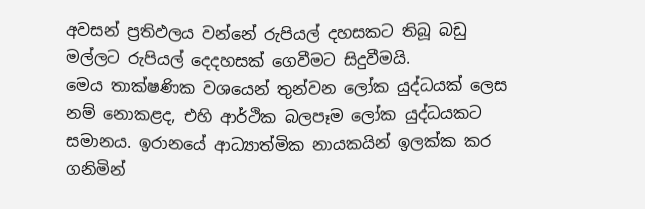අවසන් ප්‍රතිඵලය වන්නේ රුපියල් දහසකට තිබූ බඩු මල්ලට රුපියල් දෙදහසක් ගෙවීමට සිදුවීමයි.
මෙය තාක්ෂණික වශයෙන් තුන්වන ලෝක යුද්ධයක් ලෙස නම් නොකළද, එහි ආර්ථික බලපෑම ලෝක යුද්ධයකට සමානය. ඉරානයේ ආධ්‍යාත්මික නායකයින් ඉලක්ක කර ගනිමින්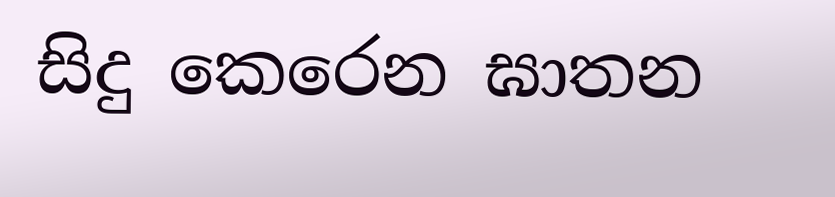සිදු කෙරෙන ඝාතන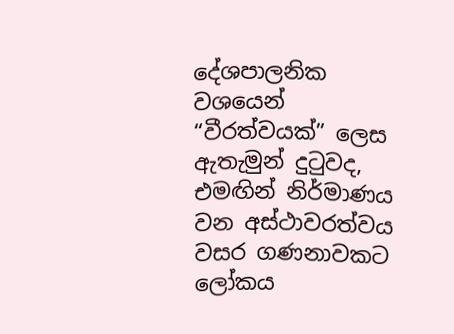දේශපාලනික වශයෙන් “වීරත්වයක්” ලෙස ඇතැමුන් දුටුවද, එමඟින් නිර්මාණය වන අස්ථාවරත්වය වසර ගණනාවකට ලෝකය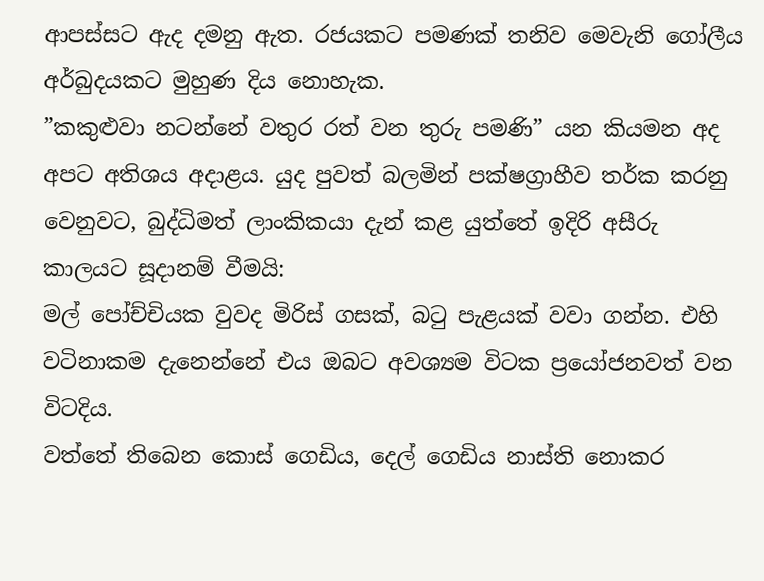ආපස්සට ඇද දමනු ඇත. රජයකට පමණක් තනිව මෙවැනි ගෝලීය අර්බුදයකට මුහුණ දිය නොහැක.
”කකුළුවා නටන්නේ වතුර රත් වන තුරු පමණි” යන කියමන අද අපට අතිශය අදාළය. යුද පුවත් බලමින් පක්ෂග්‍රාහීව තර්ක කරනු වෙනුවට, බුද්ධිමත් ලාංකිකයා දැන් කළ යුත්තේ ඉදිරි අසීරු කාලයට සූදානම් වීමයි:
මල් පෝච්චියක වුවද මිරිස් ගසක්, බටු පැළයක් වවා ගන්න. එහි වටිනාකම දැනෙන්නේ එය ඔබට අවශ්‍යම විටක ප්‍රයෝජනවත් වන විටදිය.
වත්තේ තිබෙන කොස් ගෙඩිය, දෙල් ගෙඩිය නාස්ති නොකර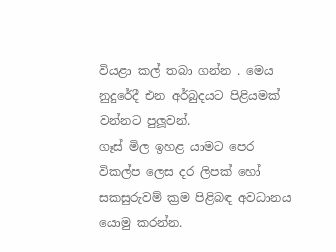වියළා කල් තබා ගන්න . මෙය නුදුරේදී එන අර්බුදයට පිළියමක් වන්නට පුලූවන්.
ගෑස් මිල ඉහළ යාමට පෙර විකල්ප ලෙස දර ලිපක් හෝ සකසුරුවම් ක්‍රම පිළිබඳ අවධානය යොමු කරන්න.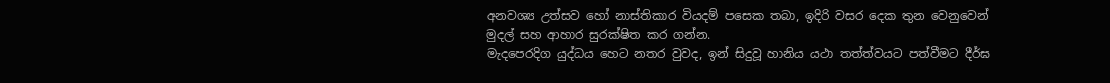අනවශ්‍ය උත්සව හෝ නාස්තිකාර වියදම් පසෙක තබා, ඉදිරි වසර දෙක තුන වෙනුවෙන් මුදල් සහ ආහාර සුරක්ෂිත කර ගන්න.
මැදපෙරදිග යුද්ධය හෙට නතර වුවද, ඉන් සිදුවූ හානිය යථා තත්ත්වයට පත්වීමට දීර්ඝ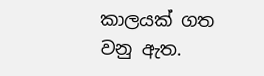කාලයක් ගත වනු ඇත.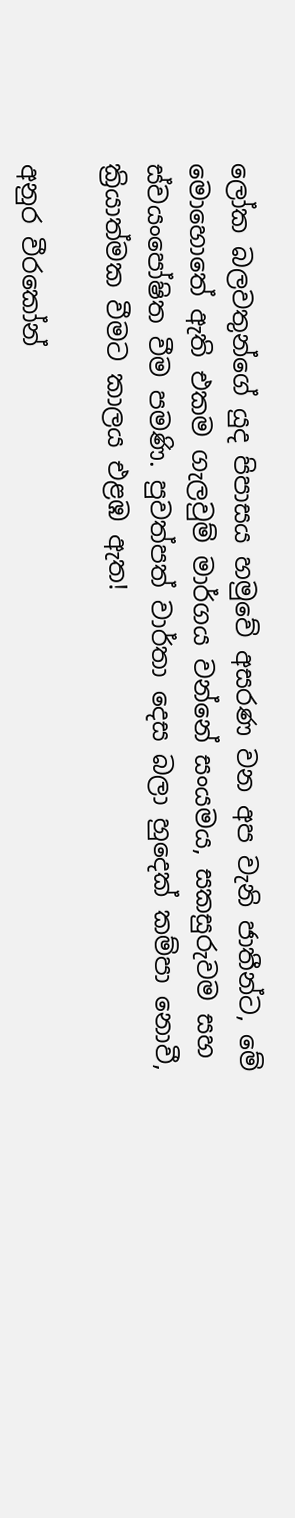ලෝක බලවතුන්ගේ යුද පිපාසය හමුවේ අසරණ වන අප වැනි ජාතීන්ට, මේ මොහොතේ ඇති එකම ගැලවුම් මාර්ගය වන්නේ සංයමය, සකසුරුවම සහ ස්වයංපෝෂිත වීම පමණි. පුවත්පත් වාර්තා දෙස බලා හුදෙක් කම්පා නොවී, ක්‍රියාත්මක වීමට කාලය එළඹ ඇත!

අනුර වීරකෝන්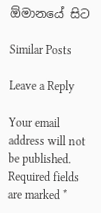ඕමානයේ සිට

Similar Posts

Leave a Reply

Your email address will not be published. Required fields are marked *